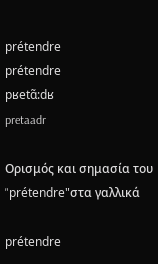prétendre
prétendre
pʁetɑ̃:dʁ
pretaadr

Ορισμός και σημασία του "prétendre"στα γαλλικά

prétendre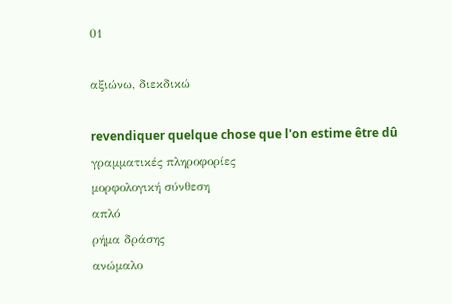01

αξιώνω, διεκδικώ

revendiquer quelque chose que l'on estime être dû
γραμματικές πληροφορίες
μορφολογική σύνθεση
απλό
ρήμα δράσης
ανώμαλο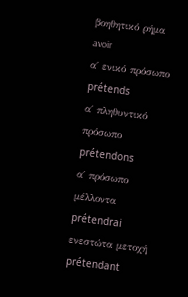βοηθητικό ρήμα
avoir
α΄ ενικό πρόσωπο
prétends
α΄ πληθυντικό πρόσωπο
prétendons
α΄ πρόσωπο μέλλοντα
prétendrai
ενεστώτα μετοχή
prétendant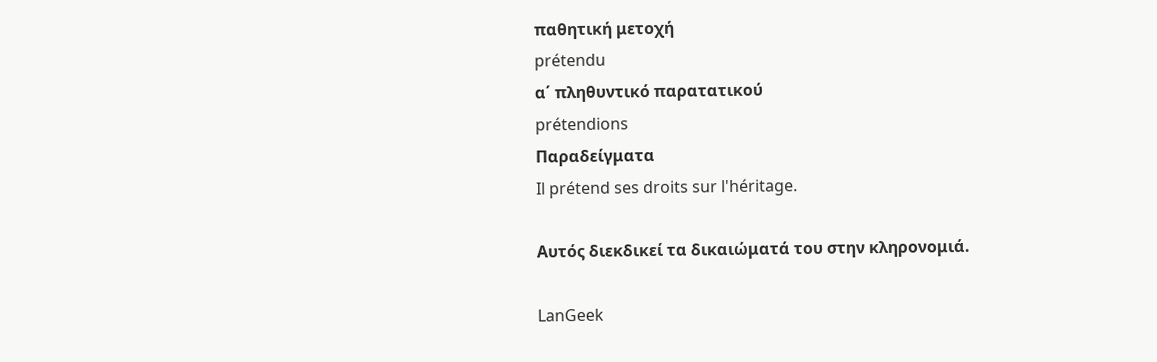παθητική μετοχή
prétendu
α΄ πληθυντικό παρατατικού
prétendions
Παραδείγματα
Il prétend ses droits sur l'héritage.

Αυτός διεκδικεί τα δικαιώματά του στην κληρονομιά.

LanGeek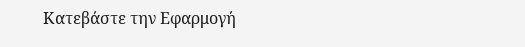Κατεβάστε την Εφαρμογή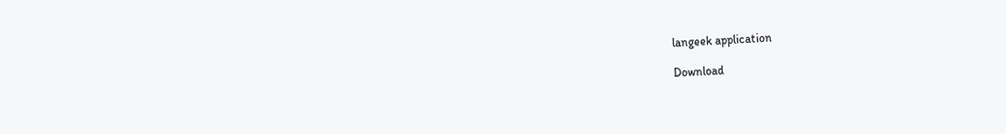langeek application

Download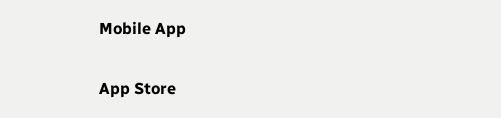Mobile App

App Store